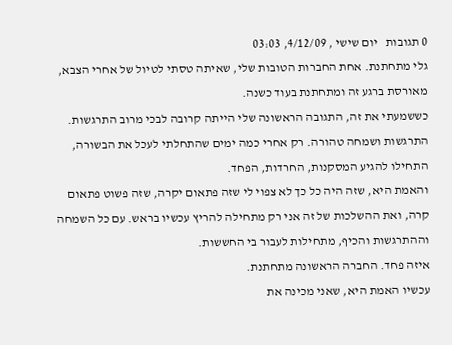0 תגובות   יום שישי , 4/12/09, 03:03
גלי מתחתנת. אחת החברות הטובות שלי, שאיתה טסתי לטיול של אחרי הצבא, מאורסת ברגע זה ומתחתנת בעוד כשנה.
כששמעתי את זה, התגובה הראשונה שלי הייתה קרובה לבכי מרוב התרגשות. התרגשות ושמחה טהורה. רק אחרי כמה ימים שהתחלתי לעכל את הבשורה, התחילו להגיע המסקנות, החרדות, הפחד.
והאמת היא, שזה היה כל כך לא צפוי לי שזה פתאום יקרה, שזה פשוט פתאום קרה, ואת ההשלכות של זה אני רק מתחילה להריץ עכשיו בראש. עם כל השמחה וההתרגשות והכיף, מתחילות לעבור בי החששות.
איזה פחד. החברה הראשונה מתחתנת.
עכשיו האמת היא, שאני מכינה את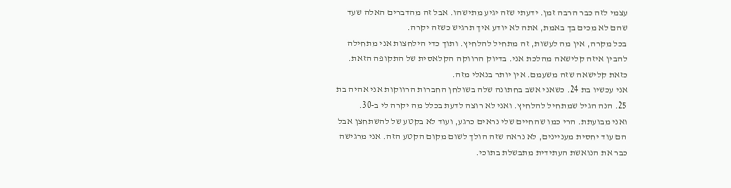עצמי לזה כבר הרבה זמן. ידעתי שזה יגיע מתישהו. אבל זה מהדברים האלה שעד שהם לא מכים בך באמת, אתה לא יודע איך תרגיש כשזה יקרה.
בכל מקרה, אין מה לעשות, זה מתחיל להלחיץ. ותוך כדי הילחצות אני מתחילה להבין איזה קלישאה מהלכת אני. בדיוק הרווקה הקלאסית של התקופה הזאת. כזאת קלישאה שזה משעמם. אין יותר בנאלי מזה.
אני עכשיו בת 24. כשאני אשב בחתונה שלה בשולחן החברות הרווקות אני אהיה בת 25. הנה הגיל שמתחיל להלחיץ. ואני לא רוצה לדעת בכלל מה יקרה לי ב-30.
ואני מבועתת. הרי כמו שהחיים שלי נראים כרגע, ועוד לא בקטע של להשתחצן אבל הם עוד יחסית מעניינים, לא נראה שזה הולך לשום מקום הקטע הזה. אני מרגישה כבר את הנואשת העתידית מתבשלת בתוכי.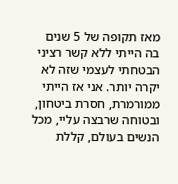מאז תקופה של 5 שנים בה הייתי ללא קשר רציני הבטחתי לעצמי שזה לא יקרה יותר. אני אז הייתי ממורמרת, חסרת ביטחון, ובטוחה שרבצה עליי, מכל הנשים בעולם, קללת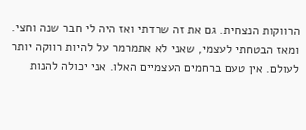הרווקות הנצחית. גם את זה שרדתי ואז היה לי חבר שנה וחצי. ומאז הבטחתי לעצמי, שאני לא אתמרמר על להיות רווקה יותר לעולם. אין טעם ברחמים העצמיים האלו. אני יכולה להנות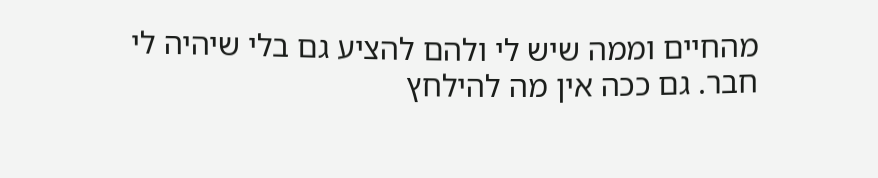מהחיים וממה שיש לי ולהם להציע גם בלי שיהיה לי חבר. גם ככה אין מה להילחץ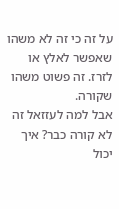על זה כי זה לא משהו שאפשר לאלץ או לזרז. זה פשוט משהו שקורה.
אבל למה לעזזאל זה לא קורה כבר? איך יכול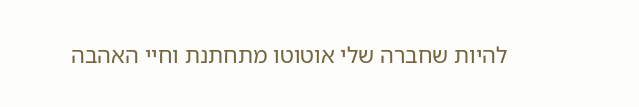להיות שחברה שלי אוטוטו מתחתנת וחיי האהבה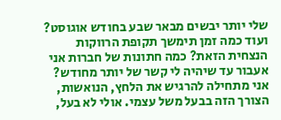שלי יותר יבשים מבאר שבע בחודש אוגוסט? ועוד כמה זמן תימשך תקופת הרווקות הנצחית הזאת? כמה חתונות של חברות אני אעבור עד שיהיה לי קשר של יותר מחודש?
אני מתחילה להרגיש את הלחץ, הנואשות, הצורך הזה בבעל משל עצמי. אולי לא בעל,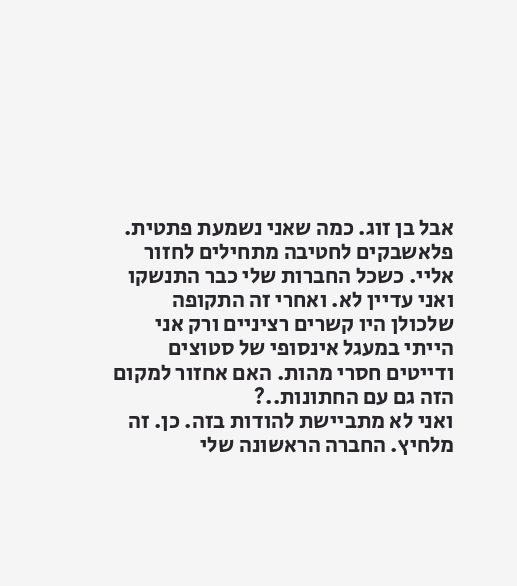אבל בן זוג. כמה שאני נשמעת פתטית. פלאשבקים לחטיבה מתחילים לחזור אליי. כשכל החברות שלי כבר התנשקו ואני עדיין לא. ואחרי זה התקופה שלכולן היו קשרים רציניים ורק אני הייתי במעגל אינסופי של סטוצים ודייטים חסרי מהות. האם אחזור למקום הזה גם עם החתונות..?
ואני לא מתביישת להודות בזה. כן. זה מלחיץ. החברה הראשונה שלי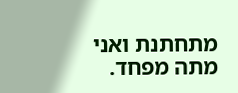מתחתנת ואני מתה מפחד.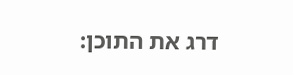דרג את התוכן: